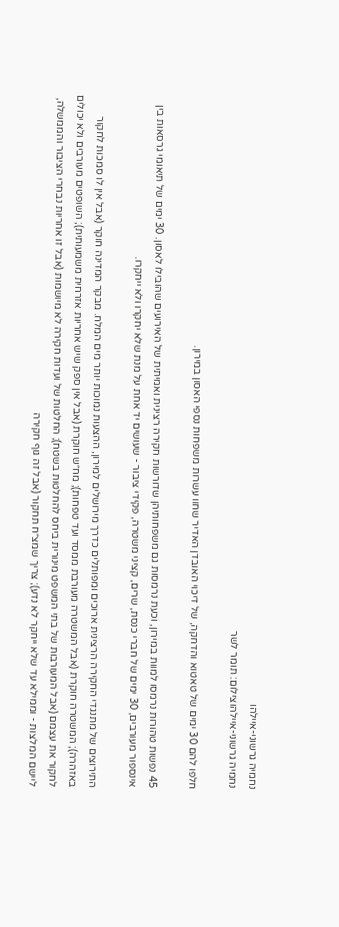נחמיה גרשוני-איילהו
נחמיה גרשוני-איילהוצילום: תומר לשר

חלפו להם 30 ימים של טאטוא והדחקה, של דיכוי האובדן האדיר שחוו עשרות משפחות נספי האסון במירון.

45 נפשות טהורות נרמסו למוות במירון, וכעת נרמסות גם משפחותיהן שדורשות חקירה רצינית ואמיתית של האירועים שהובילו לאסון. 30 ימים של תיאומי גרסאות בין אינספור מעורבים, 30 ימים של חברי כנסת, שרים, קציני משטרה, פקידי ציבור - שעושים יד אחת על מנת שלא יחקרו ולא ייחקרו.

התירוצים של מתנגדי החקירה הרצינית ארוכים ומפותלים כדרך מירושלים למירון, ההצעות נמוכות יותר מים המלח. מבקר המדינה חוקר (אבל אין לו סמכות לחקור באזהרה); המשטרה חוקרת (אבל המשטרה מעורבת ממסד ועד טפחות); מח״ש חוקרת (אבל אין ספק שיש אחריות אזרחית משמעותית); השופטים מעורבים ולא יכולים לחקור את עצמם (אבל המעורבות של בתי המשפט מינורית ביחס להחלטות בשטח); החלטות של ועדות חקירה לא מיושמות (אבל זו אחריות נבחרי הציבור והממשלה, ליישם המלצות - וממילא עד שלא ייחקר לא נדע); צריך שמצ״ח תחקור (אבל זה גוף חקירה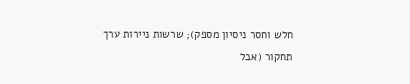חלש וחסר ניסיון מספק); שרשות ניירות ערך תחקור (אבל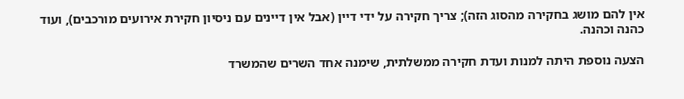אין להם מושג בחקירה מהסוג הזה); צריך חקירה על ידי דיין (אבל אין דיינים עם ניסיון חקירת אירועים מורכבים), ועוד כהנה וכהנה.

הצעה נוספת היתה למנות ועדת חקירה ממשלתית, שימנה אחד השרים שהמשרד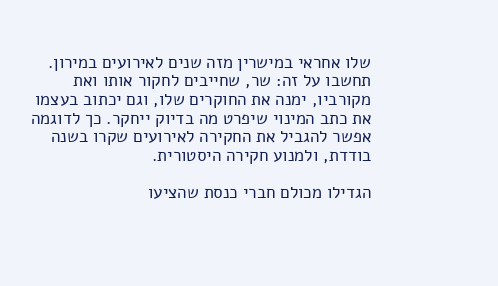שלו אחראי במישרין מזה שנים לאירועים במירון. תחשבו על זה: שר, שחייבים לחקור אותו ואת מקורביו, ימנה את החוקרים שלו, וגם יכתוב בעצמו את כתב המינוי שיפרט מה בדיוק ייחקר. כך לדוגמה אפשר להגביל את החקירה לאירועים שקרו בשנה בודדת, ולמנוע חקירה היסטורית.

הגדילו מכולם חברי כנסת שהציעו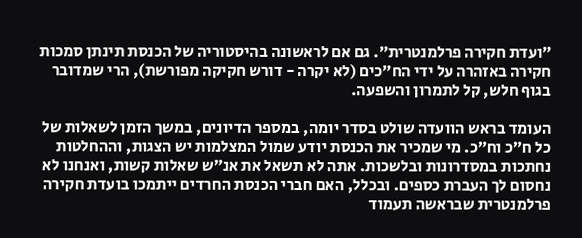״ועדת חקירה פרלמנטרית״. גם אם לראשונה בהיסטוריה של הכנסת תינתן סמכות חקירה באזהרה על ידי הח״כים (לא יקרה - דורש חקיקה מפורשת), הרי שמדובר בגוף חלש, קל לתמרון והשפעה.

העומד בראש הוועדה שולט בסדר יומה, במספר הדיונים, במשך הזמן לשאלות של כל ח״כ וח״כ. מי שמכיר את הכנסת יודע שמול המצלמות יש הצגות, וההחלטות נחתכות במסדרונות ובלשכות. אתה לא תשאל את אנ״ש שאלות קשות, ואנחנו לא נחסום לך העברת כספים. ובכלל, האם חברי הכנסת החרדים ייתמכו בועדת חקירה פרלמנטרית שבראשה תעמוד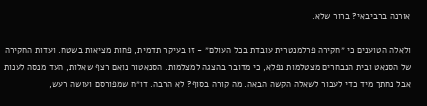אורנה ברביבאי? ברור שלא.

ולאלה הטוענים כי ״חקירה פרלמנטרית עובדת בכל העולם״ - זו בעיקר תדמית, פחות מציאות בשטח. ועדות החקירה של הסנאט ובית הנבחרים מצטלמות נפלא, כי מדובר בהצגה למצלמות. הסנאטור נואם רצף שאלות, העד מנסה לענות אבל נחתך מיד כדי לעבור לשאלה הקשה הבאה. מה קורה בסוף? לא הרבה. דו״ח שמפורסם ועושה רעש,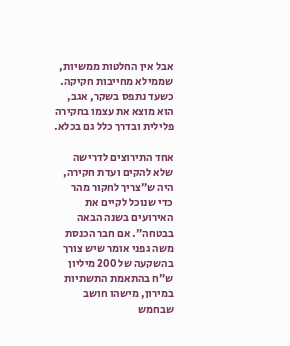אבל אין החלטות ממשיות, שממילא מחייבות חקיקה. כשעד נתפס בשקר, אגב, הוא מוצא את עצמו בחקירה פלילית ובדרך כלל גם בכלא.

אחד התירוצים לדרישה שלא להקים ועדת חקירה, היה ש״צריך לחקור מהר כדי שנוכל לקיים את האירועים בשנה הבאה בבטחה״. אם חבר הכנסת משה גפני אומר שיש צורך בהשקעה של 200 מיליון ש״ח בהתאמת התשתיות במירון, מישהו חושב שבחמש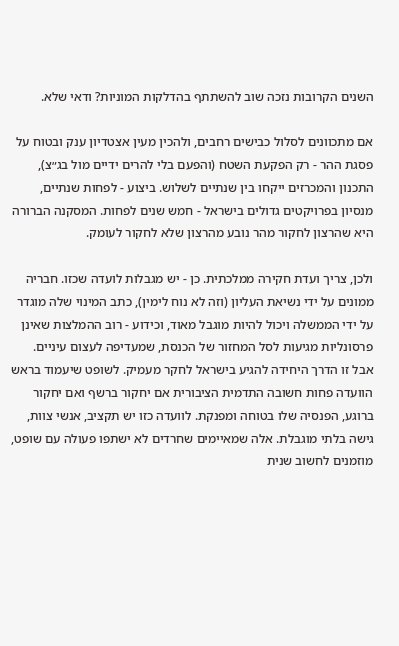השנים הקרובות נזכה שוב להשתתף בהדלקות המוניות? ודאי שלא.

אם מתכוונים לסלול כבישים רחבים, ולהכין מעין אצטדיון ענק ובטוח על פסגת ההר - רק הפקעת השטח (והפעם בלי להרים ידיים מול בג״צ), התכנון והמכרזים ייקחו בין שנתיים לשלוש. ביצוע - לפחות שנתיים, מנסיון בפרויקטים גדולים בישראל - חמש שנים לפחות. המסקנה הברורה היא שהרצון לחקור מהר נובע מהרצון שלא לחקור לעומק.

ולכן, צריך ועדת חקירה ממלכתית. כן - יש מגבלות לועדה שכזו. חבריה ממונים על ידי נשיאת העליון (וזה לא נוח לימין), כתב המינוי שלה מוגדר על ידי הממשלה ויכול להיות מוגבל מאוד, וכידוע - רוב ההמלצות שאינן פרסונליות מגיעות לסל המחזור של הכנסת, שמעדיפה לעצום עיניים. אבל זו הדרך היחידה להגיע בישראל לחקר מעמיק. לשופט שיעמוד בראש הוועדה פחות חשובה התדמית הציבורית אם יחקור ברשף ואם יחקור ברוגע, הפנסיה שלו בטוחה ומפנקת. לוועדה כזו יש תקציב, אנשי צוות, גישה בלתי מוגבלת. אלה שמאיימים שחרדים לא ישתפו פעולה עם שופט, מוזמנים לחשוב שנית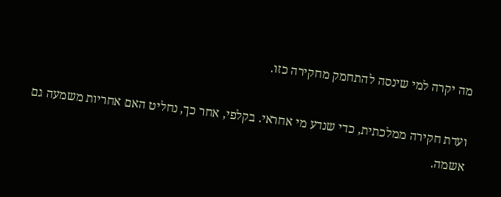מה יקרה למי שינסה להתחמק מחקירה כזו.

ועדת חקירה ממלכתית, כדי שנדע מי אחראי. בקלפי, אחר כך, נחליט האם אחריות משמעה גם אשמה.